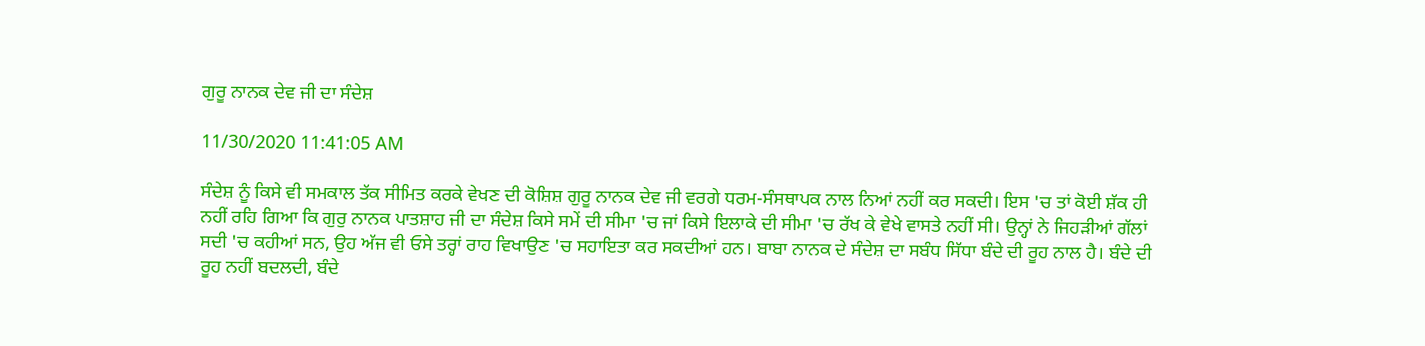ਗੁਰੂ ਨਾਨਕ ਦੇਵ ਜੀ ਦਾ ਸੰਦੇਸ਼

11/30/2020 11:41:05 AM

ਸੰਦੇਸ਼ ਨੂੰ ਕਿਸੇ ਵੀ ਸਮਕਾਲ ਤੱਕ ਸੀਮਿਤ ਕਰਕੇ ਵੇਖਣ ਦੀ ਕੋਸ਼ਿਸ਼ ਗੁਰੂ ਨਾਨਕ ਦੇਵ ਜੀ ਵਰਗੇ ਧਰਮ-ਸੰਸਥਾਪਕ ਨਾਲ ਨਿਆਂ ਨਹੀਂ ਕਰ ਸਕਦੀ। ਇਸ 'ਚ ਤਾਂ ਕੋਈ ਸ਼ੱਕ ਹੀ ਨਹੀਂ ਰਹਿ ਗਿਆ ਕਿ ਗੁਰੁ ਨਾਨਕ ਪਾਤਸ਼ਾਹ ਜੀ ਦਾ ਸੰਦੇਸ਼ ਕਿਸੇ ਸਮੇਂ ਦੀ ਸੀਮਾ 'ਚ ਜਾਂ ਕਿਸੇ ਇਲਾਕੇ ਦੀ ਸੀਮਾ 'ਚ ਰੱਖ ਕੇ ਵੇਖੇ ਵਾਸਤੇ ਨਹੀਂ ਸੀ। ਉਨ੍ਹਾਂ ਨੇ ਜਿਹੜੀਆਂ ਗੱਲਾਂ ਸਦੀ 'ਚ ਕਹੀਆਂ ਸਨ, ਉਹ ਅੱਜ ਵੀ ਓਸੇ ਤਰ੍ਹਾਂ ਰਾਹ ਵਿਖਾਉਣ 'ਚ ਸਹਾਇਤਾ ਕਰ ਸਕਦੀਆਂ ਹਨ। ਬਾਬਾ ਨਾਨਕ ਦੇ ਸੰਦੇਸ਼ ਦਾ ਸਬੰਧ ਸਿੱਧਾ ਬੰਦੇ ਦੀ ਰੂਹ ਨਾਲ ਹੈ। ਬੰਦੇ ਦੀ ਰੂਹ ਨਹੀਂ ਬਦਲਦੀ, ਬੰਦੇ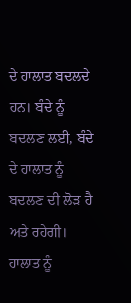ਦੇ ਹਾਲਾਤ ਬਦਲਦੇ ਹਨ। ਬੰਦੇ ਨੂੰ ਬਦਲਣ ਲਈ, ਬੰਦੇ ਦੇ ਹਾਲਾਤ ਨੂੰ ਬਦਲਣ ਦੀ ਲੋੜ ਹੈ ਅਤੇ ਰਹੇਗੀ। ਹਾਲਾਤ ਨੂੰ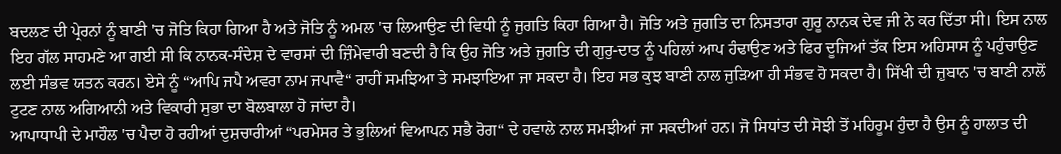ਬਦਲਣ ਦੀ ਪ੍ਰੇਰਨਾਂ ਨੂੰ ਬਾਣੀ 'ਚ ਜੋਤਿ ਕਿਹਾ ਗਿਆ ਹੈ ਅਤੇ ਜੋਤਿ ਨੂੰ ਅਮਲ 'ਚ ਲਿਆਉਣ ਦੀ ਵਿਧੀ ਨੂੰ ਜੁਗਤਿ ਕਿਹਾ ਗਿਆ ਹੈ। ਜੋਤਿ ਅਤੇ ਜੁਗਤਿ ਦਾ ਨਿਸਤਾਰਾ ਗੁਰੂ ਨਾਨਕ ਦੇਵ ਜੀ ਨੇ ਕਰ ਦਿੱਤਾ ਸੀ। ਇਸ ਨਾਲ ਇਹ ਗੱਲ ਸਾਹਮਣੇ ਆ ਗਈ ਸੀ ਕਿ ਨਾਨਕ-ਸੰਦੇਸ਼ ਦੇ ਵਾਰਸਾਂ ਦੀ ਜ਼ਿੰਮੇਵਾਰੀ ਬਣਦੀ ਹੈ ਕਿ ਉਹ ਜੋਤਿ ਅਤੇ ਜੁਗਤਿ ਦੀ ਗੁਰੁ-ਦਾਤ ਨੂੰ ਪਹਿਲਾਂ ਆਪ ਹੰਢਾਉਣ ਅਤੇ ਫਿਰ ਦੂਜਿਆਂ ਤੱਕ ਇਸ ਅਹਿਸਾਸ ਨੂੰ ਪਹੁੰਚਾਉਣ ਲਈ ਸੰਭਵ ਯਤਨ ਕਰਨ। ਏਸੇ ਨੂੰ “ਆਪਿ ਜਪੈ ਅਵਰਾ ਨਾਮ ਜਪਾਵੈ“ ਰਾਹੀਂ ਸਮਝਿਆ ਤੇ ਸਮਝਾਇਆ ਜਾ ਸਕਦਾ ਹੈ। ਇਹ ਸਭ ਕੁਝ ਬਾਣੀ ਨਾਲ ਜੁੜਿਆ ਹੀ ਸੰਭਵ ਹੋ ਸਕਦਾ ਹੈ। ਸਿੱਖੀ ਦੀ ਜ਼ੁਬਾਨ 'ਚ ਬਾਣੀ ਨਾਲੋਂ ਟੁਟਣ ਨਾਲ ਅਗਿਆਨੀ ਅਤੇ ਵਿਕਾਰੀ ਸੁਭਾ ਦਾ ਬੋਲਬਾਲਾ ਹੋ ਜਾਂਦਾ ਹੈ।
ਆਪਾਧਾਪੀ ਦੇ ਮਾਹੌਲ 'ਚ ਪੈਦਾ ਹੋ ਰਹੀਆਂ ਦੁਸ਼ਚਾਰੀਆਂ “ਪਰਮੇਸਰ ਤੇ ਭੁਲਿਆਂ ਵਿਆਪਨ ਸਭੈ ਰੋਗ“ ਦੇ ਹਵਾਲੇ ਨਾਲ ਸਮਝੀਆਂ ਜਾ ਸਕਦੀਆਂ ਹਨ। ਜੋ ਸਿਧਾਂਤ ਦੀ ਸੋਝੀ ਤੋਂ ਮਹਿਰੂਮ ਹੁੰਦਾ ਹੈ ਉਸ ਨੂੰ ਹਾਲਾਤ ਦੀ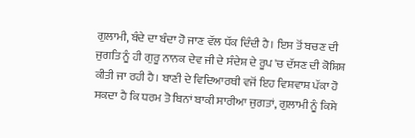ਗੁਲਾਮੀ, ਬੰਦੇ ਦਾ ਬੰਦਾ ਹੋ ਜਾਣ ਵੱਲ ਧੱਕ ਦਿੰਦੀ ਹੈ। ਇਸ ਤੋਂ ਬਚਣ ਦੀ ਜੁਗਤਿ ਨੂੰ ਹੀ ਗੁਰੂ ਨਾਨਕ ਦੇਵ ਜੀ ਦੇ ਸੰਦੇਸ਼ ਦੇ ਰੂਪ 'ਚ ਦੱਸਣ ਦੀ ਕੋਸ਼ਿਸ਼ ਕੀਤੀ ਜਾ ਰਹੀ ਹੈ। ਬਾਣੀ ਦੇ ਵਿਦਿਆਰਥੀ ਵਜੋਂ ਇਹ ਵਿਸ਼ਵਾਸ਼ ਪੱਕਾ ਹੋ ਸਕਦਾ ਹੈ ਕਿ ਧਰਮ ਤੋ ਬਿਨਾਂ ਬਾਕੀ ਸਾਰੀਆ ਜੁਗਤਾਂ, ਗੁਲਾਮੀ ਨੂੰ ਕਿਸੇ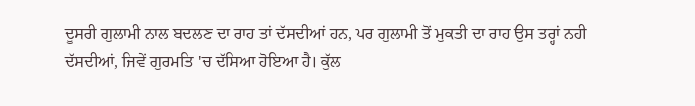ਦੂਸਰੀ ਗੁਲਾਮੀ ਨਾਲ ਬਦਲਣ ਦਾ ਰਾਹ ਤਾਂ ਦੱਸਦੀਆਂ ਹਨ, ਪਰ ਗੁਲਾਮੀ ਤੋਂ ਮੁਕਤੀ ਦਾ ਰਾਹ ਉਸ ਤਰ੍ਹਾਂ ਨਹੀ ਦੱਸਦੀਆਂ, ਜਿਵੇਂ ਗੁਰਮਤਿ 'ਚ ਦੱਸਿਆ ਹੋਇਆ ਹੈ। ਕੁੱਲ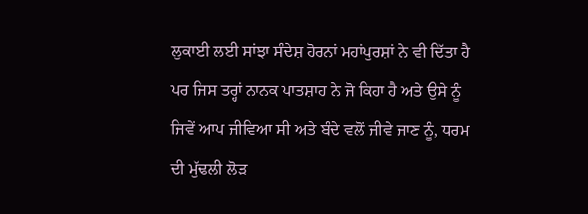ਲੁਕਾਈ ਲਈ ਸਾਂਝਾ ਸੰਦੇਸ਼ ਹੋਰਨਾਂ ਮਹਾਂਪੁਰਸ਼ਾਂ ਨੇ ਵੀ ਦਿੱਤਾ ਹੈ ਪਰ ਜਿਸ ਤਰ੍ਹਾਂ ਨਾਨਕ ਪਾਤਸ਼ਾਹ ਨੇ ਜੋ ਕਿਹਾ ਹੈ ਅਤੇ ਉਸੇ ਨੂੰ ਜਿਵੇਂ ਆਪ ਜੀਵਿਆ ਸੀ ਅਤੇ ਬੰਦੇ ਵਲੋਂ ਜੀਵੇ ਜਾਣ ਨੂੰ, ਧਰਮ ਦੀ ਮੁੱਢਲੀ ਲੋੜ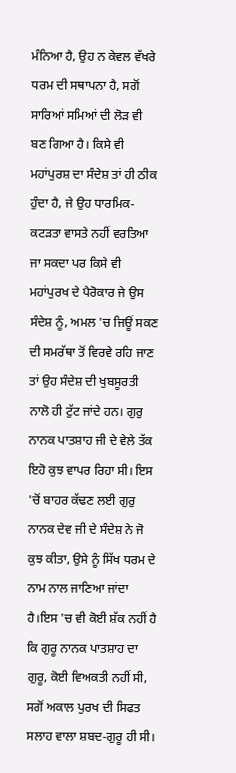ਮੰਨਿਆ ਹੈ, ਉਹ ਨ ਕੇਵਲ ਵੱਖਰੇ ਧਰਮ ਦੀ ਸਥਾਪਨਾ ਹੈ, ਸਗੋਂ ਸਾਰਿਆਂ ਸਮਿਆਂ ਦੀ ਲੋੜ ਵੀ ਬਣ ਗਿਆ ਹੈ। ਕਿਸੇ ਵੀ ਮਹਾਂਪੁਰਸ਼ ਦਾ ਸੰਦੇਸ਼ ਤਾਂ ਹੀ ਠੀਕ ਹੁੰਦਾ ਹੈ, ਜੇ ਉਹ ਧਾਰਮਿਕ-ਕਟੜਤਾ ਵਾਸਤੇ ਨਹੀਂ ਵਰਤਿਆ ਜਾ ਸਕਦਾ ਪਰ ਕਿਸੇ ਵੀ ਮਹਾਂਪੁਰਖ ਦੇ ਪੈਰੋਕਾਰ ਜੇ ਉਸ ਸੰਦੇਸ਼ ਨੂੰ, ਅਮਲ 'ਚ ਜਿਊਂ ਸਕਣ ਦੀ ਸਮਰੱਥਾ ਤੋਂ ਵਿਰਵੇ ਰਹਿ ਜਾਣ ਤਾਂ ਉਹ ਸੰਦੇਸ਼ ਦੀ ਖੁਬਸੂਰਤੀ ਨਾਲੋ ਹੀ ਟੁੱਟ ਜਾਂਦੇ ਹਨ। ਗੁਰੁ ਨਾਨਕ ਪਾਤਸ਼ਾਹ ਜੀ ਦੇ ਵੇਲੇ ਤੱਕ ਇਹੋ ਕੁਝ ਵਾਪਰ ਰਿਹਾ ਸੀ। ਇਸ 'ਚੋਂ ਬਾਹਰ ਕੱਢਣ ਲਈ ਗੁਰੁ ਨਾਨਕ ਦੇਵ ਜੀ ਦੇ ਸੰਦੇਸ਼ ਨੇ ਜੋ ਕੁਝ ਕੀਤਾ, ਉਸੇ ਨੂੰ ਸਿੱਖ ਧਰਮ ਦੇ ਨਾਮ ਨਾਲ ਜਾਣਿਆ ਜਾਂਦਾ ਹੈ।ਇਸ 'ਚ ਵੀ ਕੋਈ ਸ਼ੱਕ ਨਹੀਂ ਹੈ ਕਿ ਗੁਰੂ ਨਾਨਕ ਪਾਤਸ਼ਾਹ ਦਾ ਗੁਰੂ, ਕੋਈ ਵਿਅਕਤੀ ਨਹੀਂ ਸੀ, ਸਗੋਂ ਅਕਾਲ ਪੁਰਖ ਦੀ ਸਿਫਤ ਸਲਾਹ ਵਾਲਾ ਸ਼ਬਦ-ਗੁਰੂ ਹੀ ਸੀ।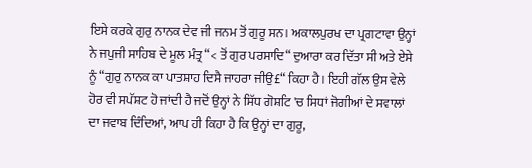ਇਸੇ ਕਰਕੇ ਗੁਰੁ ਨਾਨਕ ਦੇਵ ਜੀ ਜਨਮ ਤੋਂ ਗੁਰੂ ਸਨ। ਅਕਾਲਪੁਰਖ ਦਾ ਪ੍ਰਗਟਾਵਾ ਉਨ੍ਹਾਂ ਨੇ ਜਪੁਜੀ ਸਾਹਿਬ ਦੇ ਮੂਲ ਮੰਤ੍ਰ “< ਤੋਂ ਗੁਰ ਪਰਸਾਦਿ“ ਦੁਆਰਾ ਕਰ ਦਿੱਤਾ ਸੀ ਅਤੇ ਏਸੇ ਨੂੰ “ਗੁਰੁ ਨਾਨਕ ਕਾ ਪਾਤਸ਼ਾਹ ਦਿਸੈ ਜਾਹਰਾ ਜੀਉ£“ ਕਿਹਾ ਹੈ। ਇਹੀ ਗੱਲ ਉਸ ਵੇਲੇ ਹੋਰ ਵੀ ਸਪੱਸ਼ਟ ਹੋ ਜਾਂਦੀ ਹੈ ਜਦੋਂ ਉਨ੍ਹਾਂ ਨੇ ਸਿੱਧ ਗੋਸ਼ਟਿ 'ਚ ਸਿਧਾਂ ਜੋਗੀਆਂ ਦੇ ਸਵਾਲਾਂ ਦਾ ਜਵਾਬ ਦਿੰਦਿਆਂ, ਆਪ ਹੀ ਕਿਹਾ ਹੈ ਕਿ ਉਨ੍ਹਾਂ ਦਾ ਗੁਰੂ,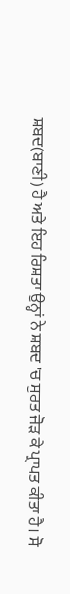ਸ਼ਬਦ(ਬਾਣੀ) ਹੈ ਅਤੇ ਇਹ ਰਿਸ਼ਤਾ ਉਨ੍ਹਾਂ ਨੇ ਸ਼ਬਦ 'ਚ ਸੁਰਤ ਜੋੜ ਕੇ ਪ੍ਰਾਪਤ ਕੀਤਾ ਹੈ। ਸੋ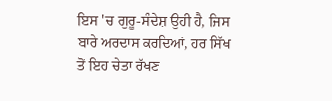ਇਸ 'ਚ ਗੁਰੂ-ਸੰਦੇਸ਼ ਉਹੀ ਹੈ, ਜਿਸ ਬਾਰੇ ਅਰਦਾਸ ਕਰਦਿਆਂ, ਹਰ ਸਿੱਖ ਤੋਂ ਇਹ ਚੇਤਾ ਰੱਖਣ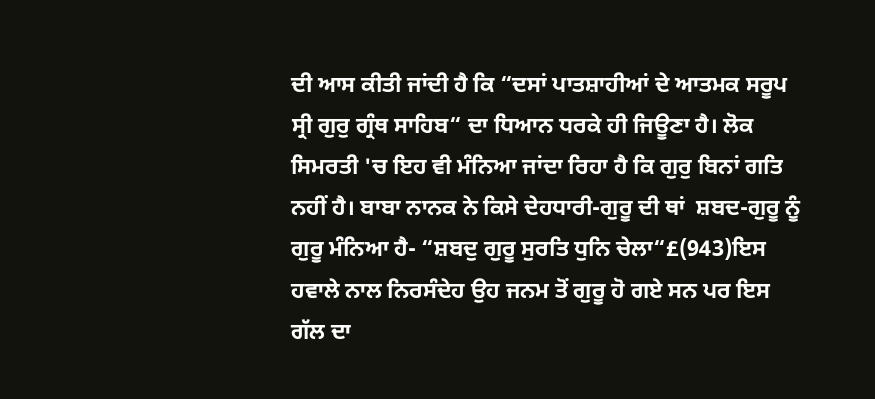ਦੀ ਆਸ ਕੀਤੀ ਜਾਂਦੀ ਹੈ ਕਿ “ਦਸਾਂ ਪਾਤਸ਼ਾਹੀਆਂ ਦੇ ਆਤਮਕ ਸਰੂਪ ਸ੍ਰੀ ਗੁਰੁ ਗ੍ਰੰਥ ਸਾਹਿਬ“ ਦਾ ਧਿਆਨ ਧਰਕੇ ਹੀ ਜਿਊਣਾ ਹੈ। ਲੋਕ ਸਿਮਰਤੀ 'ਚ ਇਹ ਵੀ ਮੰਨਿਆ ਜਾਂਦਾ ਰਿਹਾ ਹੈ ਕਿ ਗੁਰੁ ਬਿਨਾਂ ਗਤਿ ਨਹੀਂ ਹੈ। ਬਾਬਾ ਨਾਨਕ ਨੇ ਕਿਸੇ ਦੇਹਧਾਰੀ-ਗੁਰੂ ਦੀ ਥਾਂ  ਸ਼ਬਦ-ਗੁਰੂ ਨੂੰ ਗੁਰੂ ਮੰਨਿਆ ਹੈ- “ਸ਼ਬਦੁ ਗੁਰੂ ਸੁਰਤਿ ਧੁਨਿ ਚੇਲਾ“£(943)ਇਸ ਹਵਾਲੇ ਨਾਲ ਨਿਰਸੰਦੇਹ ਉਹ ਜਨਮ ਤੋਂ ਗੁਰੂ ਹੋ ਗਏ ਸਨ ਪਰ ਇਸ ਗੱਲ ਦਾ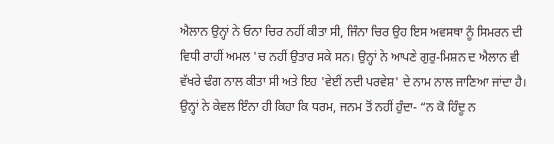ਐਲਾਨ ਉਨ੍ਹਾਂ ਨੇ ਓਨਾ ਚਿਰ ਨਹੀਂ ਕੀਤਾ ਸੀ, ਜਿੰਨਾ ਚਿਰ ਉਹ ਇਸ ਅਵਸਥਾ ਨੂੰ ਸਿਮਰਨ ਦੀ ਵਿਧੀ ਰਾਹੀਂ ਅਮਲ 'ਚ ਨਹੀਂ ਉਤਾਰ ਸਕੇ ਸਨ। ਉਨ੍ਹਾਂ ਨੇ ਆਪਣੇ ਗੁਰੁ-ਮਿਸ਼ਨ ਦ ਐਲਾਨ ਵੀ ਵੱਖਰੇ ਢੰਗ ਨਾਲ ਕੀਤਾ ਸੀ ਅਤੇ ਇਹ 'ਵੇਈਂ ਨਦੀ ਪਰਵੇਸ਼' ਦੇ ਨਾਮ ਨਾਲ ਜਾਣਿਆ ਜਾਂਦਾ ਹੈ। ਉਨ੍ਹਾਂ ਨੇ ਕੇਵਲ ਇੰਨਾ ਹੀ ਕਿਹਾ ਕਿ ਧਰਮ, ਜਨਮ ਤੋਂ ਨਹੀਂ ਹੁੰਦਾ- “ਨ ਕੋ ਹਿੰਦੂ ਨ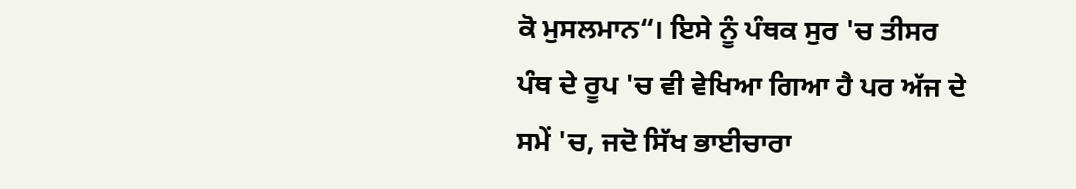ਕੋ ਮੁਸਲਮਾਨ“। ਇਸੇ ਨੂੰ ਪੰਥਕ ਸੁਰ 'ਚ ਤੀਸਰ ਪੰਥ ਦੇ ਰੂਪ 'ਚ ਵੀ ਵੇਖਿਆ ਗਿਆ ਹੈ ਪਰ ਅੱਜ ਦੇ ਸਮੇਂ 'ਚ, ਜਦੋ ਸਿੱਖ ਭਾਈਚਾਰਾ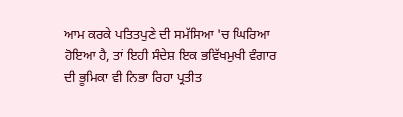ਆਮ ਕਰਕੇ ਪਤਿਤਪੁਣੇ ਦੀ ਸਮੱਸਿਆ 'ਚ ਘਿਰਿਆ ਹੋਇਆ ਹੈ, ਤਾਂ ਇਹੀ ਸੰਦੇਸ਼ ਇਕ ਭਵਿੱਖਮੁਖੀ ਵੰਗਾਰ ਦੀ ਭੂਮਿਕਾ ਵੀ ਨਿਭਾ ਰਿਹਾ ਪ੍ਰਤੀਤ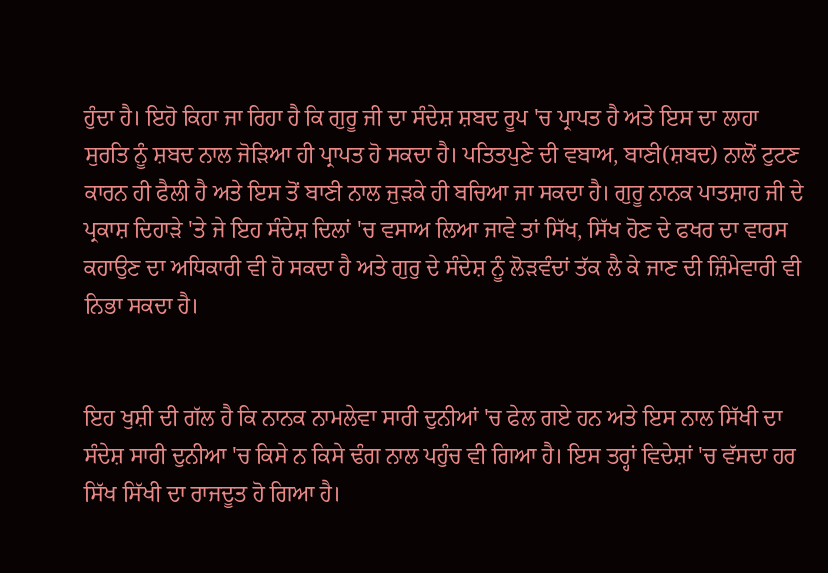ਹੁੰਦਾ ਹੈ। ਇਹੋ ਕਿਹਾ ਜਾ ਰਿਹਾ ਹੈ ਕਿ ਗੁਰੂ ਜੀ ਦਾ ਸੰਦੇਸ਼ ਸ਼ਬਦ ਰੂਪ 'ਚ ਪ੍ਰਾਪਤ ਹੈ ਅਤੇ ਇਸ ਦਾ ਲਾਹਾ ਸੁਰਤਿ ਨੂੰ ਸ਼ਬਦ ਨਾਲ ਜੋੜਿਆ ਹੀ ਪ੍ਰਾਪਤ ਹੋ ਸਕਦਾ ਹੈ। ਪਤਿਤਪੁਣੇ ਦੀ ਵਬਾਅ, ਬਾਣੀ(ਸ਼ਬਦ) ਨਾਲੋਂ ਟੁਟਣ ਕਾਰਨ ਹੀ ਫੈਲੀ ਹੈ ਅਤੇ ਇਸ ਤੋਂ ਬਾਣੀ ਨਾਲ ਜੁੜਕੇ ਹੀ ਬਚਿਆ ਜਾ ਸਕਦਾ ਹੈ। ਗੁਰੂ ਨਾਨਕ ਪਾਤਸ਼ਾਹ ਜੀ ਦੇ ਪ੍ਰਕਾਸ਼ ਦਿਹਾੜੇ 'ਤੇ ਜੇ ਇਹ ਸੰਦੇਸ਼ ਦਿਲਾਂ 'ਚ ਵਸਾਅ ਲਿਆ ਜਾਵੇ ਤਾਂ ਸਿੱਖ, ਸਿੱਖ ਹੋਣ ਦੇ ਫਖਰ ਦਾ ਵਾਰਸ ਕਹਾਉਣ ਦਾ ਅਧਿਕਾਰੀ ਵੀ ਹੋ ਸਕਦਾ ਹੈ ਅਤੇ ਗੁਰੁ ਦੇ ਸੰਦੇਸ਼ ਨੂੰ ਲੋੜਵੰਦਾਂ ਤੱਕ ਲੈ ਕੇ ਜਾਣ ਦੀ ਜ਼ਿੰਮੇਵਾਰੀ ਵੀ ਨਿਭਾ ਸਕਦਾ ਹੈ।


ਇਹ ਖੁਸ਼ੀ ਦੀ ਗੱਲ ਹੈ ਕਿ ਨਾਨਕ ਨਾਮਲੇਵਾ ਸਾਰੀ ਦੁਨੀਆਂ 'ਚ ਫੇਲ ਗਏ ਹਨ ਅਤੇ ਇਸ ਨਾਲ ਸਿੱਖੀ ਦਾ ਸੰਦੇਸ਼ ਸਾਰੀ ਦੁਨੀਆ 'ਚ ਕਿਸੇ ਨ ਕਿਸੇ ਢੰਗ ਨਾਲ ਪਹੁੰਚ ਵੀ ਗਿਆ ਹੈ। ਇਸ ਤਰ੍ਹਾਂ ਵਿਦੇਸ਼ਾਂ 'ਚ ਵੱਸਦਾ ਹਰ ਸਿੱਖ ਸਿੱਖੀ ਦਾ ਰਾਜਦੂਤ ਹੋ ਗਿਆ ਹੈ।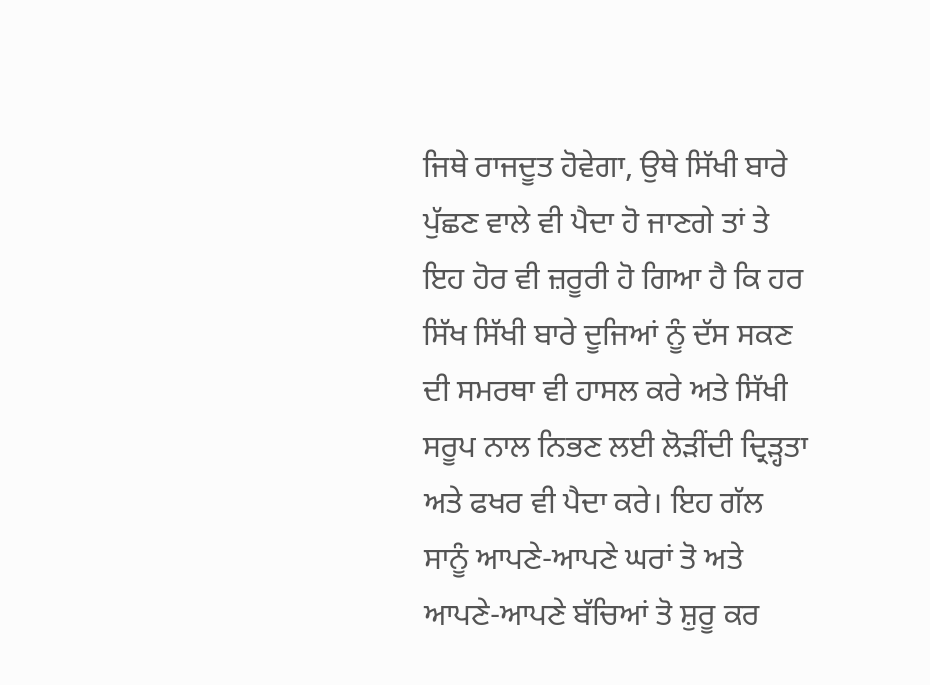ਜਿਥੇ ਰਾਜਦੂਤ ਹੋਵੇਗਾ, ਉਥੇ ਸਿੱਖੀ ਬਾਰੇ ਪੁੱਛਣ ਵਾਲੇ ਵੀ ਪੈਦਾ ਹੋ ਜਾਣਗੇ ਤਾਂ ਤੇ ਇਹ ਹੋਰ ਵੀ ਜ਼ਰੂਰੀ ਹੋ ਗਿਆ ਹੈ ਕਿ ਹਰ ਸਿੱਖ ਸਿੱਖੀ ਬਾਰੇ ਦੂਜਿਆਂ ਨੂੰ ਦੱਸ ਸਕਣ ਦੀ ਸਮਰਥਾ ਵੀ ਹਾਸਲ ਕਰੇ ਅਤੇ ਸਿੱਖੀ ਸਰੂਪ ਨਾਲ ਨਿਭਣ ਲਈ ਲੋੜੀਂਦੀ ਦ੍ਰਿੜ੍ਹਤਾ ਅਤੇ ਫਖਰ ਵੀ ਪੈਦਾ ਕਰੇ। ਇਹ ਗੱਲ ਸਾਨੂੰ ਆਪਣੇ-ਆਪਣੇ ਘਰਾਂ ਤੋ ਅਤੇ ਆਪਣੇ-ਆਪਣੇ ਬੱਚਿਆਂ ਤੋ ਸ਼ੁਰੂ ਕਰ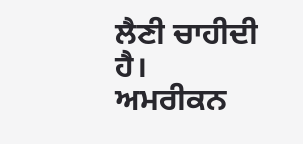ਲੈਣੀ ਚਾਹੀਦੀ ਹੈ। ਅਮਰੀਕਨ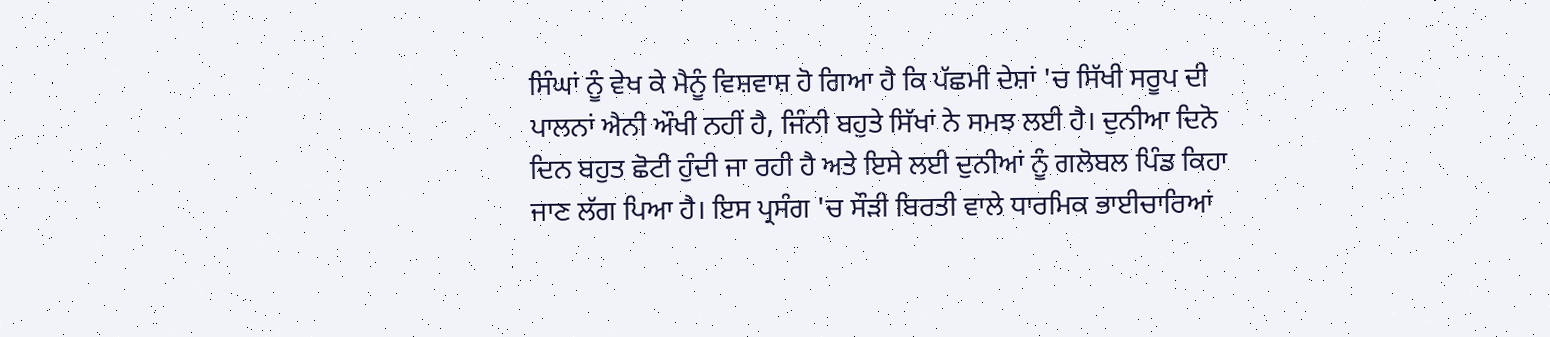ਸਿੰਘਾਂ ਨੂੰ ਵੇਖ ਕੇ ਮੈਨੂੰ ਵਿਸ਼ਵਾਸ਼ ਹੋ ਗਿਆ ਹੈ ਕਿ ਪੱਛਮੀ ਦੇਸ਼ਾਂ 'ਚ ਸਿੱਖੀ ਸਰੂਪ ਦੀ ਪਾਲਨਾਂ ਐਨੀ ਔਖੀ ਨਹੀਂ ਹੈ, ਜਿੰਨੀ ਬਹੁਤੇ ਸਿੱਖਾਂ ਨੇ ਸਮਝ ਲਈ ਹੈ। ਦੁਨੀਆ ਦਿਨੋ ਦਿਨ ਬਹੁਤ ਛੋਟੀ ਹੁੰਦੀ ਜਾ ਰਹੀ ਹੈ ਅਤੇ ਇਸੇ ਲਈ ਦੁਨੀਆਂ ਨੂੰ ਗਲੋਬਲ ਪਿੰਡ ਕਿਹਾ ਜਾਣ ਲੱਗ ਪਿਆ ਹੈ। ਇਸ ਪ੍ਰਸੰਗ 'ਚ ਸੌੜੀ ਬਿਰਤੀ ਵਾਲੇ ਧਾਰਮਿਕ ਭਾਈਚਾਰਿਆਂ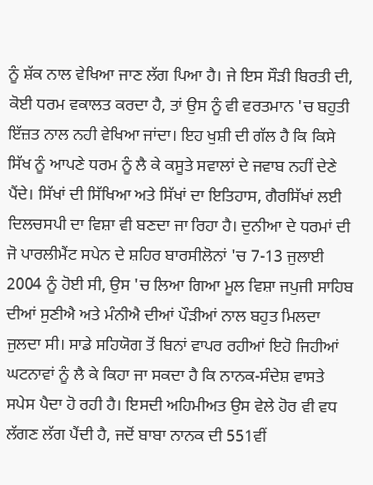ਨੂੰ ਸ਼ੱਕ ਨਾਲ ਵੇਖਿਆ ਜਾਣ ਲੱਗ ਪਿਆ ਹੈ। ਜੇ ਇਸ ਸੌੜੀ ਬਿਰਤੀ ਦੀ, ਕੋਈ ਧਰਮ ਵਕਾਲਤ ਕਰਦਾ ਹੈ, ਤਾਂ ਉਸ ਨੂੰ ਵੀ ਵਰਤਮਾਨ 'ਚ ਬਹੁਤੀ ਇੱਜ਼ਤ ਨਾਲ ਨਹੀ ਵੇਖਿਆ ਜਾਂਦਾ। ਇਹ ਖੁਸ਼ੀ ਦੀ ਗੱਲ ਹੈ ਕਿ ਕਿਸੇ ਸਿੱਖ ਨੂੰ ਆਪਣੇ ਧਰਮ ਨੂੰ ਲੈ ਕੇ ਕਸੂਤੇ ਸਵਾਲਾਂ ਦੇ ਜਵਾਬ ਨਹੀਂ ਦੇਣੇ ਪੈਂਦੇ। ਸਿੱਖਾਂ ਦੀ ਸਿੱਖਿਆ ਅਤੇ ਸਿੱਖਾਂ ਦਾ ਇਤਿਹਾਸ, ਗੈਰਸਿੱਖਾਂ ਲਈ ਦਿਲਚਸਪੀ ਦਾ ਵਿਸ਼ਾ ਵੀ ਬਣਦਾ ਜਾ ਰਿਹਾ ਹੈ। ਦੁਨੀਆ ਦੇ ਧਰਮਾਂ ਦੀ ਜੋ ਪਾਰਲੀਮੈਂਟ ਸਪੇਨ ਦੇ ਸ਼ਹਿਰ ਬਾਰਸੀਲੋਨਾਂ 'ਚ 7-13 ਜੁਲਾਈ 2004 ਨੂੰ ਹੋਈ ਸੀ, ਉਸ 'ਚ ਲਿਆ ਗਿਆ ਮੂਲ ਵਿਸ਼ਾ ਜਪੁਜੀ ਸਾਹਿਬ ਦੀਆਂ ਸੁਣੀਐ ਅਤੇ ਮੰਨੀਐ ਦੀਆਂ ਪੌੜੀਆਂ ਨਾਲ ਬਹੁਤ ਮਿਲਦਾ ਜੁਲਦਾ ਸੀ। ਸਾਡੇ ਸਹਿਯੋਗ ਤੋਂ ਬਿਨਾਂ ਵਾਪਰ ਰਹੀਆਂ ਇਹੋ ਜਿਹੀਆਂ ਘਟਨਾਵਾਂ ਨੂੰ ਲੈ ਕੇ ਕਿਹਾ ਜਾ ਸਕਦਾ ਹੈ ਕਿ ਨਾਨਕ-ਸੰਦੇਸ਼ ਵਾਸਤੇ ਸਪੇਸ ਪੈਦਾ ਹੋ ਰਹੀ ਹੈ। ਇਸਦੀ ਅਹਿਮੀਅਤ ਉਸ ਵੇਲੇ ਹੋਰ ਵੀ ਵਧ ਲੱਗਣ ਲੱਗ ਪੈਂਦੀ ਹੈ, ਜਦੋਂ ਬਾਬਾ ਨਾਨਕ ਦੀ 551ਵੀਂ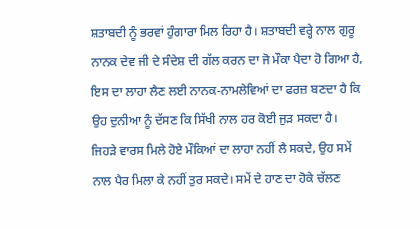ਸ਼ਤਾਬਦੀ ਨੂੰ ਭਰਵਾਂ ਹੁੰਗਾਰਾ ਮਿਲ ਰਿਹਾ ਹੈ। ਸ਼ਤਾਬਦੀ ਵਰ੍ਹੇ ਨਾਲ ਗੁਰੂ ਨਾਨਕ ਦੇਵ ਜੀ ਦੇ ਸੰਦੇਸ਼ ਦੀ ਗੱਲ ਕਰਨ ਦਾ ਜੋ ਮੌਕਾ ਪੈਦਾ ਹੋ ਗਿਆ ਹੈ, ਇਸ ਦਾ ਲਾਹਾ ਲੈਣ ਲਈ ਨਾਨਕ-ਨਾਮਲੇਵਿਆਂ ਦਾ ਫਰਜ਼ ਬਣਦਾ ਹੈ ਕਿ ਉਹ ਦੁਨੀਆ ਨੂੰ ਦੱਸਣ ਕਿ ਸਿੱਖੀ ਨਾਲ ਹਰ ਕੋਈ ਜੁੜ ਸਕਦਾ ਹੈ। ਜਿਹੜੇ ਵਾਰਸ ਮਿਲੇ ਹੋਏ ਮੌਕਿਆਂ ਦਾ ਲਾਹਾ ਨਹੀਂ ਲੈ ਸਕਦੇ, ਉਹ ਸਮੇਂ ਨਾਲ ਪੈਰ ਮਿਲਾ ਕੇ ਨਹੀਂ ਤੁਰ ਸਕਦੇ। ਸਮੇਂ ਦੇ ਹਾਣ ਦਾ ਹੋਕੇ ਚੱਲਣ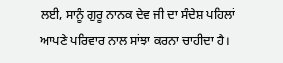ਲਈ, ਸਾਨੂੰ ਗੁਰੂ ਨਾਨਕ ਦੇਵ ਜੀ ਦਾ ਸੰਦੇਸ਼ ਪਹਿਲਾਂ ਆਪਣੇ ਪਰਿਵਾਰ ਨਾਲ ਸਾਂਝਾ ਕਰਨਾ ਚਾਹੀਦਾ ਹੈ।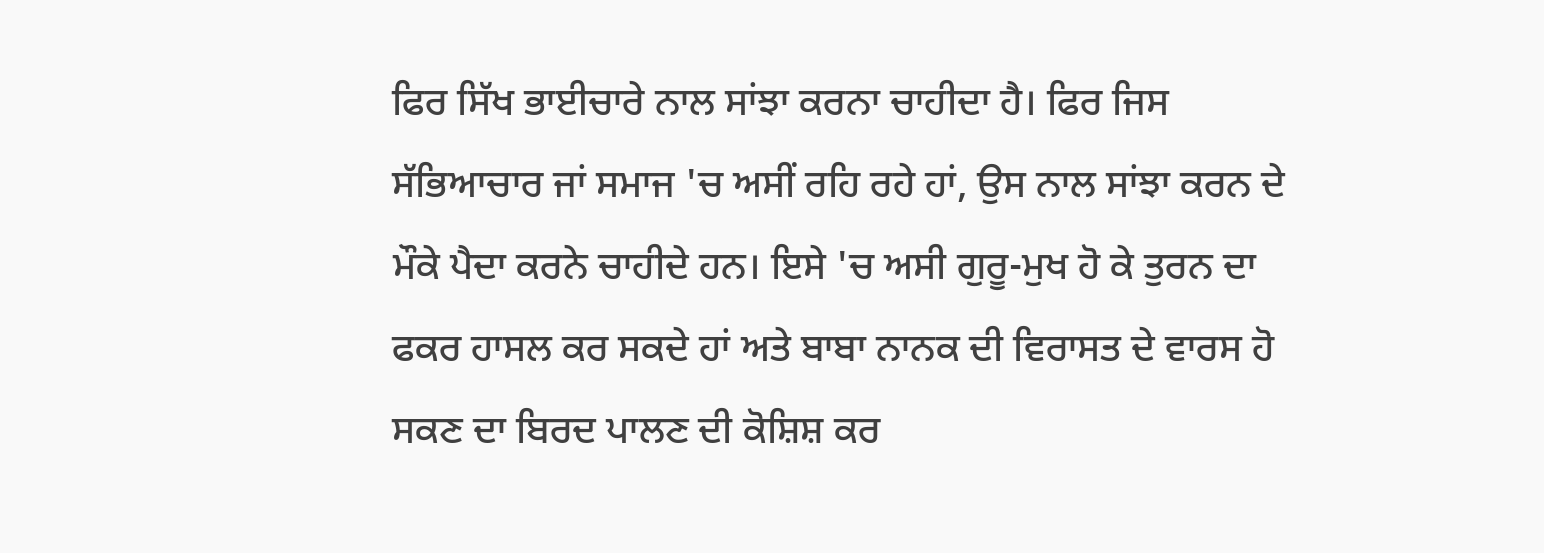ਫਿਰ ਸਿੱਖ ਭਾਈਚਾਰੇ ਨਾਲ ਸਾਂਝਾ ਕਰਨਾ ਚਾਹੀਦਾ ਹੈ। ਫਿਰ ਜਿਸ ਸੱਭਿਆਚਾਰ ਜਾਂ ਸਮਾਜ 'ਚ ਅਸੀਂ ਰਹਿ ਰਹੇ ਹਾਂ, ਉਸ ਨਾਲ ਸਾਂਝਾ ਕਰਨ ਦੇ ਮੌਕੇ ਪੈਦਾ ਕਰਨੇ ਚਾਹੀਦੇ ਹਨ। ਇਸੇ 'ਚ ਅਸੀ ਗੁਰੂ-ਮੁਖ ਹੋ ਕੇ ਤੁਰਨ ਦਾ ਫਕਰ ਹਾਸਲ ਕਰ ਸਕਦੇ ਹਾਂ ਅਤੇ ਬਾਬਾ ਨਾਨਕ ਦੀ ਵਿਰਾਸਤ ਦੇ ਵਾਰਸ ਹੋ ਸਕਣ ਦਾ ਬਿਰਦ ਪਾਲਣ ਦੀ ਕੋਸ਼ਿਸ਼ ਕਰ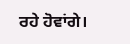ਰਹੇ ਹੋਵਾਂਗੇ।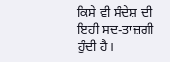ਕਿਸੇ ਵੀ ਸੰਦੇਸ਼ ਦੀ ਇਹੀ ਸਦ-ਤਾਜ਼ਗੀ ਹੁੰਦੀ ਹੈ।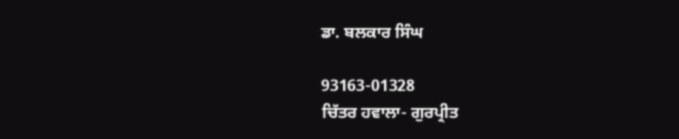ਡਾ. ਬਲਕਾਰ ਸਿੰਘ

93163-01328
ਚਿੱਤਰ ਹਵਾਲਾ- ਗੁਰਪ੍ਰੀਤ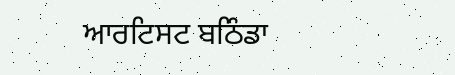ਆਰਟਿਸਟ ਬਠਿੰਡਾ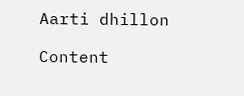Aarti dhillon

Content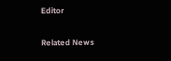Editor

Related News